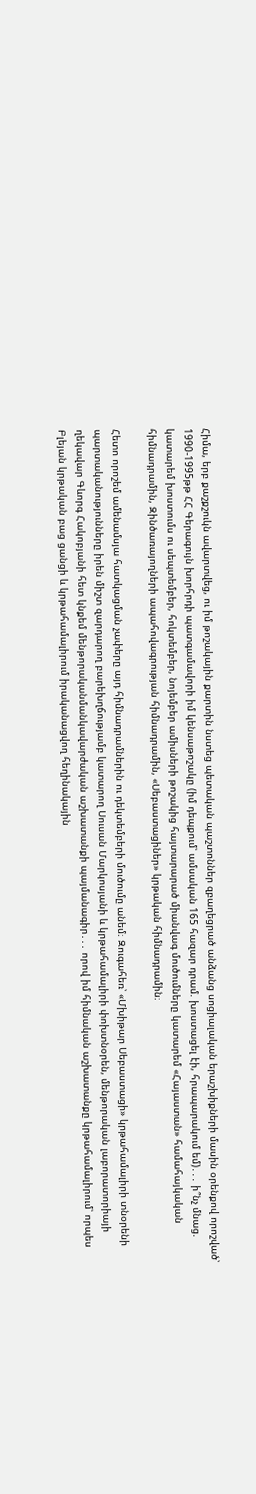Հիմա, երբ քաշքշուկն ավարտվեց, ու իմ թոշակային քարտին նստեց պետական պաշտոններ զբաղեցրած անձանց սոցիալական երաշխիքների մասին օրենքով որոշված՝ 1990-1995թթ ՀՀ Գերագույն խորհրդի պատգամավորի իմ կենսաթոշակը (իմ դեպքում՝ ամսական 165 հազար դրամ. խոստացել էի, հրապարակում եմ)․․․ ի՞նչ մնաց. կատարեմ խոստումս ու սեպտեմբեր, հոկտեմբեր, նոյեմբեր ամիսների թոշակից հայտարարած միանվագ մուծումները կատարեմ «Հայաստան» համահայկական հիմնադրամին, Զինծառայողների ապահովագրության հիմնադրամին, «Սեբաստացիներ» կրթական հիմնադրամին։

Հետո որոշեմ ամենամսյա հատկացման չափերը այդ հիմնադրամներին ու դեկտեմբերի մուծումը անեմ։ Զուգահեռ՝ «Մխիթար Սեբաստացի» կրթահամալիրի տնօրենի պարտականությունները իրեն միշտ զարդարող բարեխղճությամբ կատարող Սուսան Մարկոսյանի և կրթահամալիրի փոխտնօրեն, մենթորական լաբորատորիայի ղեկավար Գևորգ Հակոբյանի հետ կնքեմ մենթորականմանկավարժական աշխատանքի պայմանագիր․․․ որով իմ հիմնական աշխատանքը կրթահամալիրում՝ որպես Բլեյան կրթական բաց ցանցի և կրթահամալիրում իրականացվող հեղինակային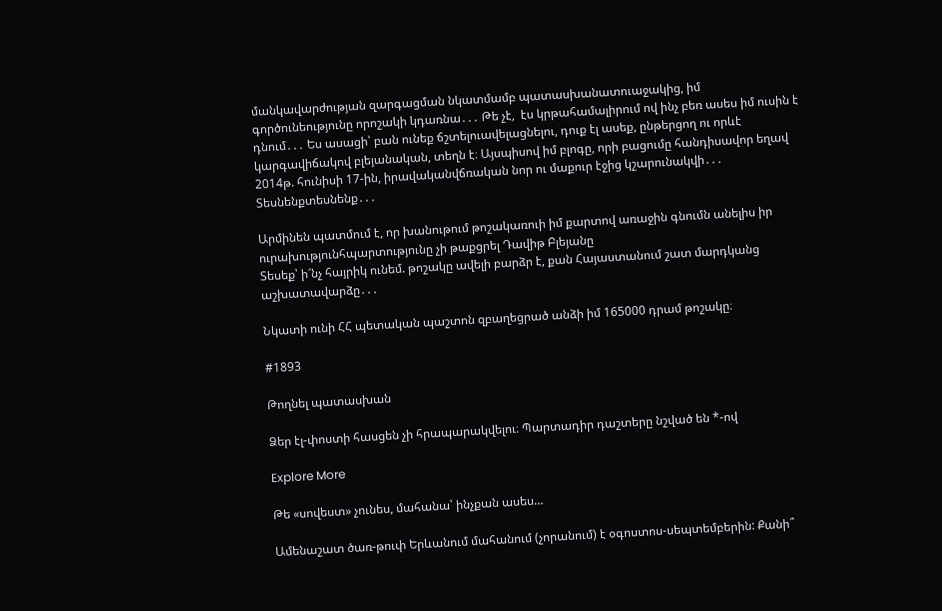մանկավարժության զարգացման նկատմամբ պատասխանատուաջակից, իմ գործունեությունը որոշակի կդառնա․․․ Թե չէ,  էս կրթահամալիրում ով ինչ բեռ ասես իմ ուսին է դնում․․․ Ես ասացի՝ բան ունեք ճշտելուավելացնելու, դուք էլ ասեք, ընթերցող ու որևէ կարգավիճակով բլեյանական, տեղն է։ Այսպիսով իմ բլոգը, որի բացումը հանդիսավոր եղավ 2014թ. հունիսի 17-ին, իրավականվճռական նոր ու մաքուր էջից կշարունակվի․․․ Տեսնենքտեսնենք․․․

Արմինեն պատմում է, որ խանութում թոշակառուի իմ քարտով առաջին գնումն անելիս իր ուրախությունհպարտությունը չի թաքցրել Դավիթ Բլեյանը
Տեսեք՝ ի՜նչ հայրիկ ունեմ. թոշակը ավելի բարձր է, քան Հայաստանում շատ մարդկանց աշխատավարձը․․․

Նկատի ունի ՀՀ պետական պաշտոն զբաղեցրած անձի իմ 165000 դրամ թոշակը։

#1893

Թողնել պատասխան

Ձեր էլ-փոստի հասցեն չի հրապարակվելու։ Պարտադիր դաշտերը նշված են *-ով

Explore More

Թե «սովեստ» չունես, մահանա՝ ինչքան ասես…

Ամենաշատ ծառ-թուփ Երևանում մահանում (չորանում) է օգոստոս-սեպտեմբերին: Քանի՞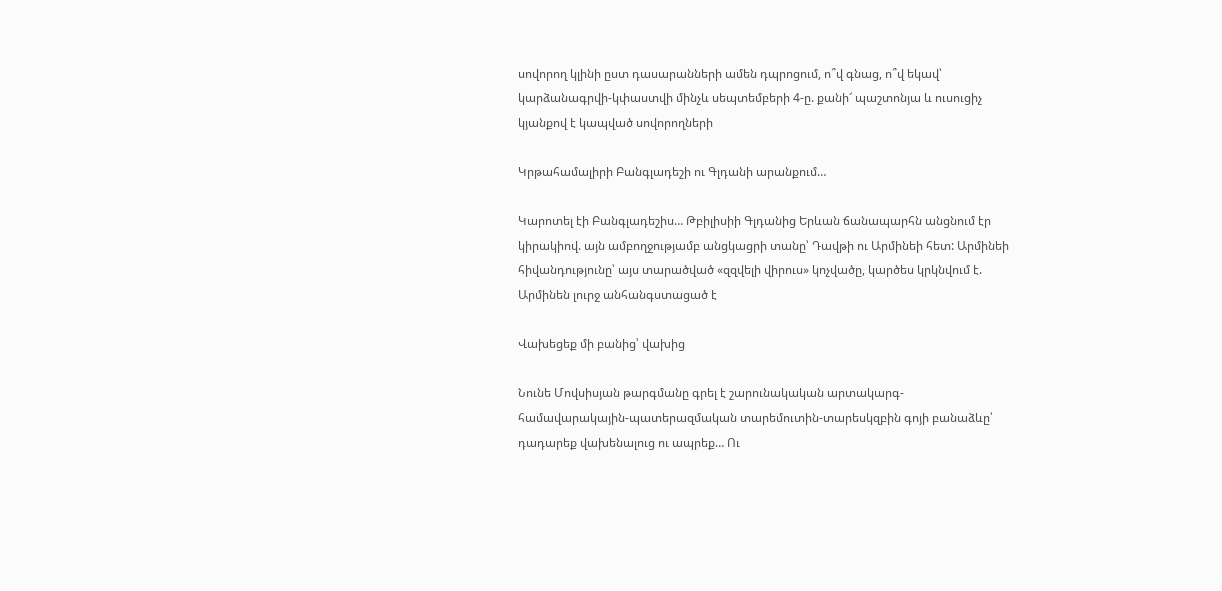սովորող կլինի ըստ դասարանների ամեն դպրոցում, ո՞վ գնաց, ո՞վ եկավ՝ կարձանագրվի-կփաստվի մինչև սեպտեմբերի 4-ը. քանի՜ պաշտոնյա և ուսուցիչ կյանքով է կապված սովորողների

Կրթահամալիրի Բանգլադեշի ու Գլդանի արանքում…

Կարոտել էի Բանգլադեշիս… Թբիլիսիի Գլդանից Երևան ճանապարհն անցնում էր կիրակիով. այն ամբողջությամբ անցկացրի տանը՝ Դավթի ու Արմինեի հետ: Արմինեի հիվանդությունը՝ այս տարածված «զզվելի վիրուս» կոչվածը, կարծես կրկնվում է. Արմինեն լուրջ անհանգստացած է

Վախեցեք մի բանից՝ վախից

Նունե Մովսիսյան թարգմանը գրել է շարունակական արտակարգ-համավարակային-պատերազմական տարեմուտին-տարեսկզբին գոյի բանաձևը՝ դադարեք վախենալուց ու ապրեք… Ու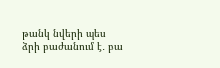թանկ նվերի պես ձրի բաժանում է․ բա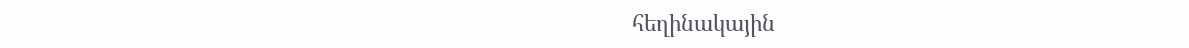հեղինակային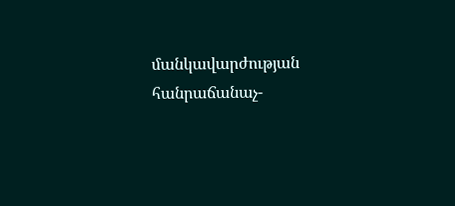մանկավարժության հանրաճանաչ-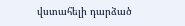վստահելի դարձած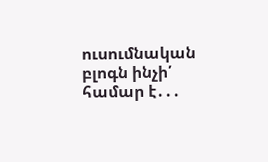ուսումնական բլոգն ինչի՛ համար է․․․